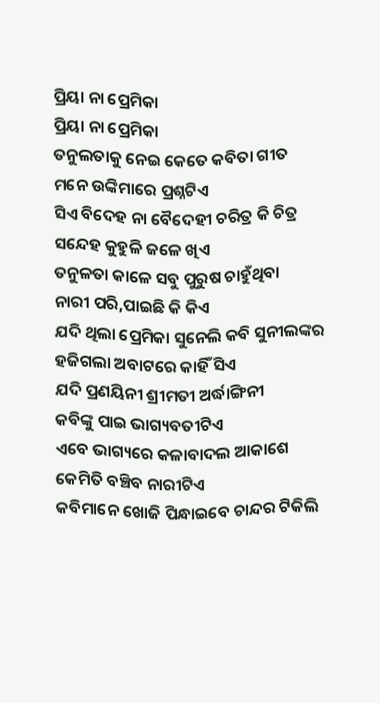ପ୍ରିୟା ନା ପ୍ରେମିକା
ପ୍ରିୟା ନା ପ୍ରେମିକା
ତନୁଲତାକୁ ନେଇ କେତେ କବିତା ଗୀତ
ମନେ ଉଙ୍କିମାରେ ପ୍ରଶ୍ନଟିଏ
ସିଏ ବିଦେହ ନା ବୈଦେହୀ ଚରିତ୍ର କି ଚିତ୍ର
ସନ୍ଦେହ କୁହୁଳି ଜଳେ ଖିଏ
ତନୁଳତା କାଳେ ସବୁ ପୁରୁଷ ଚାହୁଁଥିବା
ନାରୀ ପରି,ପାଇଛି କି କିଏ
ଯଦି ଥିଲା ପ୍ରେମିକା ସୁନେଲି କବି ସୁନୀଲଙ୍କର
ହଜିଗଲା ଅବାଟରେ କାହିଁ ସିଏ
ଯଦି ପ୍ରଣୟିନୀ ଶ୍ରୀମତୀ ଅର୍ଦ୍ଧାଙ୍ଗିନୀ
କବିଙ୍କୁ ପାଇ ଭାଗ୍ୟବତୀଟିଏ
ଏବେ ଭାଗ୍ୟରେ କଳାବାଦଲ ଆକାଶେ
କେମିତି ବଞ୍ଚିବ ନାରୀଟିଏ
କବିମାନେ ଖୋଜି ପିନ୍ଧାଇବେ ଚାନ୍ଦର ଟିକିଲି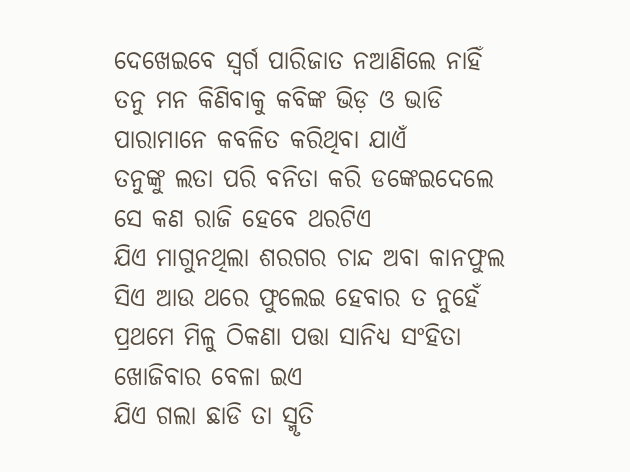ଦେଖେଇବେ ସ୍ୱର୍ଗ ପାରିଜାତ ନଆଣିଲେ ନାହିଁ
ତନୁ ମନ କିଣିବାକୁ କବିଙ୍କ ଭିଡ଼ ଓ ଭାଡି
ପାରାମାନେ କବଳିତ କରିଥିବା ଯାଏଁ
ତନୁଙ୍କୁ ଲତା ପରି ବନିତା କରି ଡଙ୍କେଇଦେଲେ
ସେ କଣ ରାଜି ହେବେ ଥରଟିଏ
ଯିଏ ମାଗୁନଥିଲା ଶରଗର ଚାନ୍ଦ ଅବା କାନଫୁଲ
ସିଏ ଆଉ ଥରେ ଫୁଲେଇ ହେବାର ତ ନୁହେଁ
ପ୍ରଥମେ ମିଳୁ ଠିକଣା ପତ୍ତା ସାନିଧ୍ୟ ସଂହିତା
ଖୋଜିବାର ବେଳା ଇଏ
ଯିଏ ଗଲା ଛାଡି ତା ସ୍ମୃତି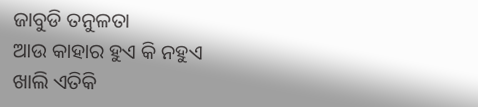ଜାବୁଡି ତନୁଳତା
ଆଉ କାହାର ହୁଏ କି ନହୁଏ
ଖାଲି ଏତିକି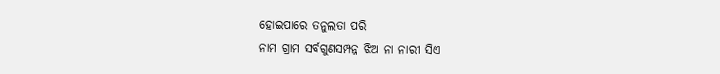ହୋଇପାରେ ତନୁଲତା ପରି
ନାମ ଗ୍ରାମ ସର୍ବଗୁଣସମ୍ପନ୍ନ ଝିଅ ନା ନାରୀ ସିଏ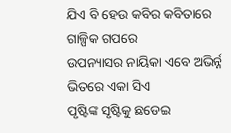ଯିଏ ବି ହେଉ କବିର କବିତାରେ ଗାଳ୍ପିକ ଗପରେ
ଉପନ୍ୟାସର ନାୟିକା ଏବେ ଅଭିର୍ନ୍ନ ଭିତରେ ଏକା ସିଏ
ପୃଷ୍ଟିଙ୍କ ସୃଷ୍ଟିକୁ ଛଡେଇ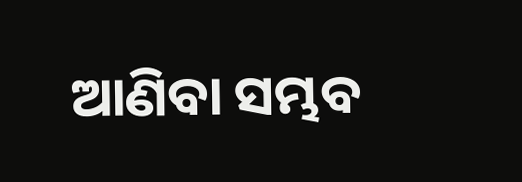ଆଣିବା ସମ୍ଭବ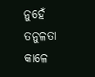ନୁହେଁ
ତନୁଳତା କାଳେ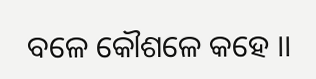ବଳେ କୌଶଳେ କହେ ।।